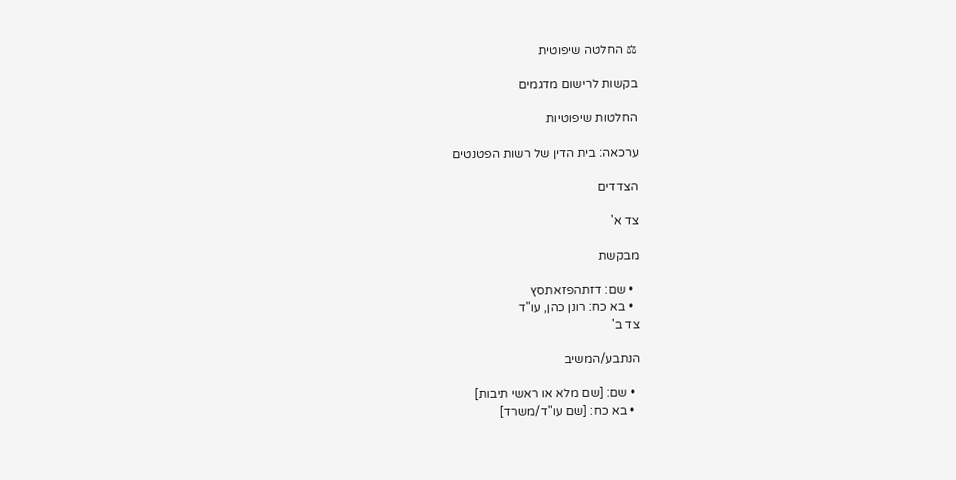⚖ החלטה שיפוטית

בקשות לרישום מדגמים

החלטות שיפוטיות

ערכאה: בית הדין של רשות הפטנטים

הצדדים

צד א'

מבקשת

  • שם: דזתהפזאתסץ
  • בא כח: רונן כהן, עו"ד
צד ב'

הנתבע/המשיב

  • שם: [שם מלא או ראשי תיבות]
  • בא כח: [שם עו"ד/משרד]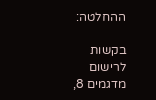ההחלטה:

בקשות לרישום מדגמים 8,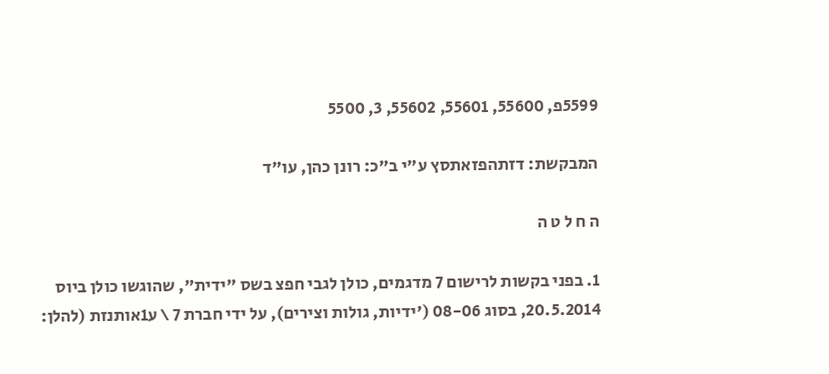5599פ, 55600, 55601, 55602, 3, 5500

המבקשת: דזתהפזאתסץ ע"י ב"כ: רונן כהן, עו"ד

ה ח ל ט ה

1. בפני בקשות לרישום 7 מדגמים, כולן לגבי חפצ בשס "ידית", שהוגשו כולן ביוס 20.5.2014, בסוג 08-06 ('ידיות, גולות וצירים), על ידי חברת 7 \ ע1אותנזת (להלן: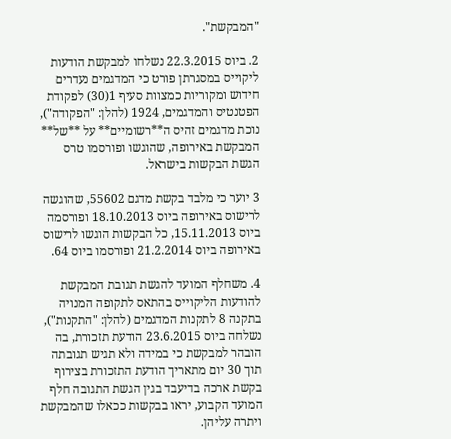"המבקשת".

2. ביוס 22.3.2015 נשלחו למבקשת הודעות ליקוייס במסגרתן פורט כי המדגמים נעדרים חידוש ומקוריות כמצוות סעיף 1(30) לפקודת הפטנטיס והמדגמים, 1924 (להלן: "הפקודה"), נוכת מדגמים זהיס ה**רשומיים** על **של** המבקשת באירופה, שהוגשו ופורסמו טרס הגשת הבקשות בישראל.

3 יוער כי מלבד בקשת מדגם 55602, שהוגשה לרישוס באירופה ביוס 18.10.2013 ופורסמה ביוס 15.11.2013, כל הבקשות הוגשו לרישוס באירופה ביוס 21.2.2014 ופורסמו ביוס 64.

4. משחלף המועד להגשת תגובת המבקשת להודעות הליקוייס בהתאס לתקופה המנויה בתקנה 8 לתקנות המדגמים (להלן: "התקנות"), נשלחה ביוס 23.6.2015 הודעת תזכורת, בה הובהר למבקשת כי במידה ולא תגיש תגובתה תוך 30 יום מתאריך הודעת התזכורת בצירוף בקשת ארכה בדיעבד בגין הגשת התגובה חלף המועד הקבוע, יראו בבקשות ככאלו שהמבקשת ויתרה עליהן.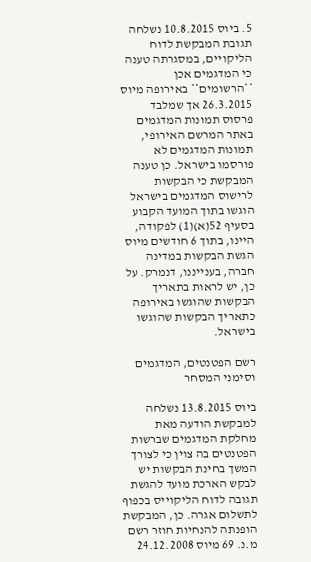5. ביוס 10.8.2015 נשלחה תגובת המבקשת לדוח הליקויים, במסגרתה טענה כי המדגמים אכן **הרשומים** באירופה מיוס 26.3.2015 אך שמלבד פרסוס תמונות המדגמים באתר המרשם האירופי, תמונות המדגמים לא פורסמו בישראל. כן טענה המבקשת כי הבקשות לרישוס המדגמים בישראל הוגשו בתוך המועד הקבוע בסעיף 52(א)(1) לפקודה, היינו, בתוך 6 חודשים מיוס הגשת הבקשות במדינה חברה, בענייננו, דנמרק. על כן, יש לראות בתאריך הבקשות שהוגשו באירופה כתאריך הבקשות שהוגשו בישראל.

רשם הפטנטים, המדגמים וסימני המסחר

ביוס 13.8.2015 נשלחה למבקשת הודעה מאת מחלקת המדגמים שברשות הפטנטים בה צוין כי לצורך המשך בחינת הבקשות יש לבקש הארכת מועד להגשת תגובה לדוח הליקוייס בכפוף לתשלום אגרה. כן, המבקשת הופנתה להנחיות חוזר רשם מ.נ. 69 מיוס 24.12.2008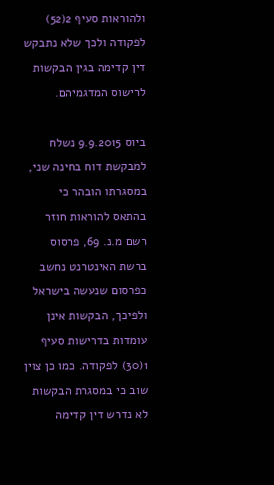ולהוראות סעיף 2(52) לפקודה ולכך שלא נתבקש דין קדימה בגין הבקשות לרישוס המדגמיהם.

ביוס 9.9.2015 נשלח למבקשת דוח בחינה שני, במסגרתו הובהר כי בהתאס להוראות חוזר רשם מ.נ. 69, פרסוס ברשת האינטרנט נחשב כפרסום שנעשה בישראל ולפיכך, הבקשות אינן עומדות בדרישות סעיף 1(30) לפקודה. כמו כן צוין שוב כי במסגרת הבקשות לא נדרש דין קדימה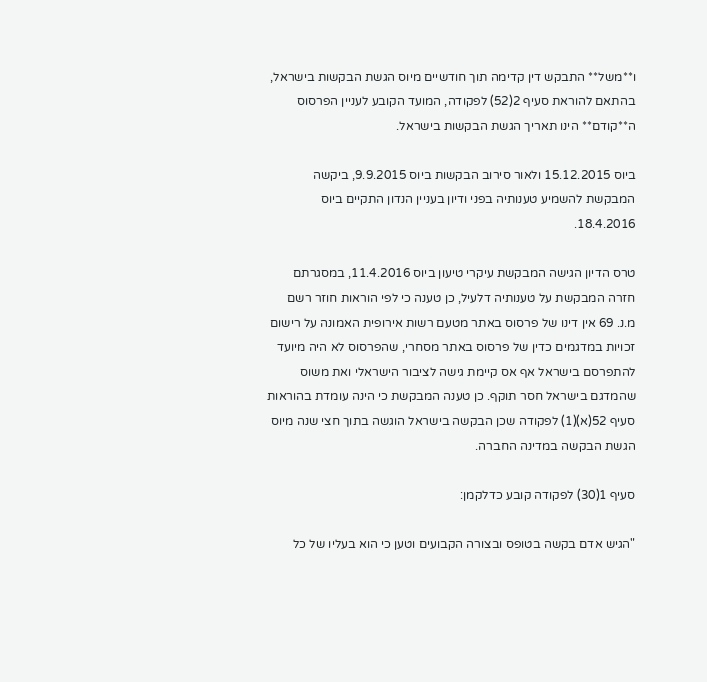ו**משל** התבקש דין קדימה תוך חודשיים מיוס הגשת הבקשות בישראל, בהתאם להוראת סעיף 2(52) לפקודה, המועד הקובע לעניין הפרסוס ה**קודם** הינו תאריך הגשת הבקשות בישראל.

ביוס 15.12.2015 ולאור סירוב הבקשות ביוס 9.9.2015, ביקשה המבקשת להשמיע טענותיה בפני ודיון בעניין הנדון התקיים ביוס 18.4.2016.

טרס הדיון הגישה המבקשת עיקרי טיעון ביוס 11.4.2016, במסגרתם חזרה המבקשת על טענותיה דלעיל, כן טענה כי לפי הוראות חוזר רשם מ.נ. 69 אין דינו של פרסוס באתר מטעם רשות אירופית האמונה על רישום זכויות במדגמים כדין של פרסוס באתר מסחרי, שהפרסוס לא היה מיועד להתפרסם בישראל אף אס קיימת גישה לציבור הישראלי ואת משוס שהמדגם בישראל חסר תוקף. כן טענה המבקשת כי הינה עומדת בהוראות סעיף 52(א)(1) לפקודה שכן הבקשה בישראל הוגשה בתוך חצי שנה מיוס הגשת הבקשה במדינה החברה.

סעיף 1(30) לפקודה קובע כדלקמן:

"הגיש אדם בקשה בטופס ובצורה הקבועים וטען כי הוא בעליו של כל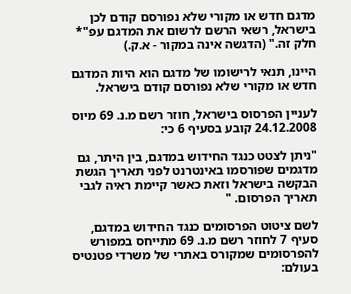מדגם חדש או מקורי שלא נפורסם קודם לכן בישראל, רשאי הרשם לרשום את המדגם עפ"* חלק זה." (הדגשה אינה במקור - א.ק.)

היינו, תנאי לרישומו של מדגם הוא היות המדגם חדש או מקורי שלא נפורסם קודם בישראל.

לעניין הפרסוס בישראל, חוזר רשם מ.נ. 69 מיוס 24.12.2008 קובע בסעיף 6 כי:

"ניתן לצטט כנגד החידוש במדגם, בין היתר, גם מדגמים שפורסמו באינטרנט לפני תאריך הגשת הבקשה בישראל וזאת כאשר קיימת ראיה לגבי תאריך הפרסום. "

לשם ציטוט הפרסומים כנגד החידוש במדגם, סעיף 7 לחוזר רשם מ.נ. 69 מתייחס במפורש להפרסומים שמקורס באתרי של משרדי פטנטיס בעולם: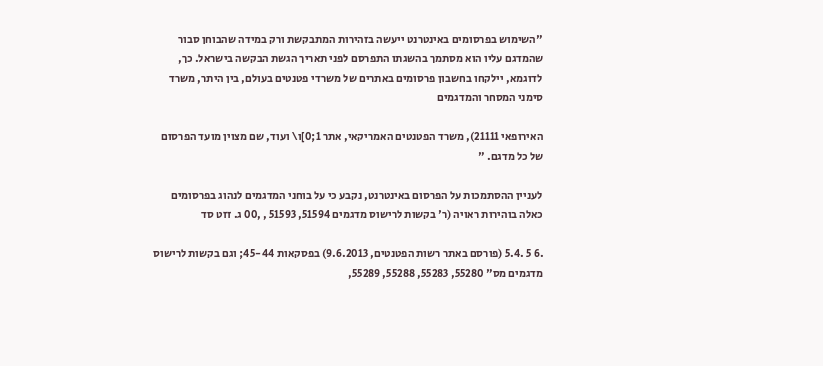"השימוש בפרסומים באינטרנט ייעשה בזהירות המתבקשת ורק במידה שהבוחן סבור שהמדגם עליו הוא מסתמך בהשגתו התפרסם לפני תאריך הגשת הבקשה בישראל. כך, לדוגמא, יילקחו בחשבון פרסומים באתרים של משרדי פטנטים בעולם, בין היתר, משרד סימני המסחר והמדגמים

האירופאי 21111), משרד הפטנטים האמריקאי, אתר 1;0]ו\ ועוד, שם מצוין מועד הפרסום של כל מדגם. "

לעניין ההסתמכות על הפרסום באינטרנט, נקבע כי על בוחני המדגמים לנהוג בפרסומים כאלה בוהירות ראויה (ר' בקשות לרישוס מדגמים 51594, 51593 , ,00 ג. זזט סד

.6 5 .5.4 (פורסם באתר רשות הפטנטים, 9.6.2013) בפסקאות 45-44; וגם בקשות לרישוס מדגמים מס" 55280, 55283, 55288, 55289,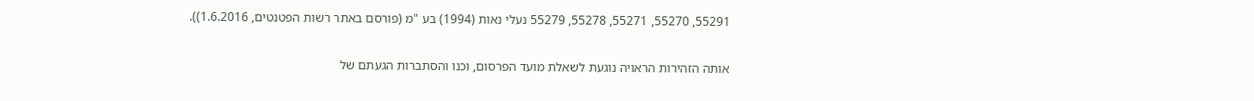55291, 55270, 55271, 55278, 55279 נעלי נאות (1994) בע "מ (פורסם באתר רשות הפטנטים, 1.6.2016)).

אותה הזהירות הראויה נוגעת לשאלת מועד הפרסום, וכנו והסתברות הגעתם של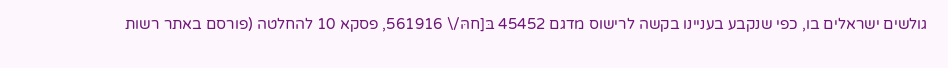גולשים ישראלים בו, כפי שנקבע בעניינו בקשה לרישוס מדגם 45452 בּ[חהּ/\ 561916, פסקא 10 להחלטה (פורסם באתר רשות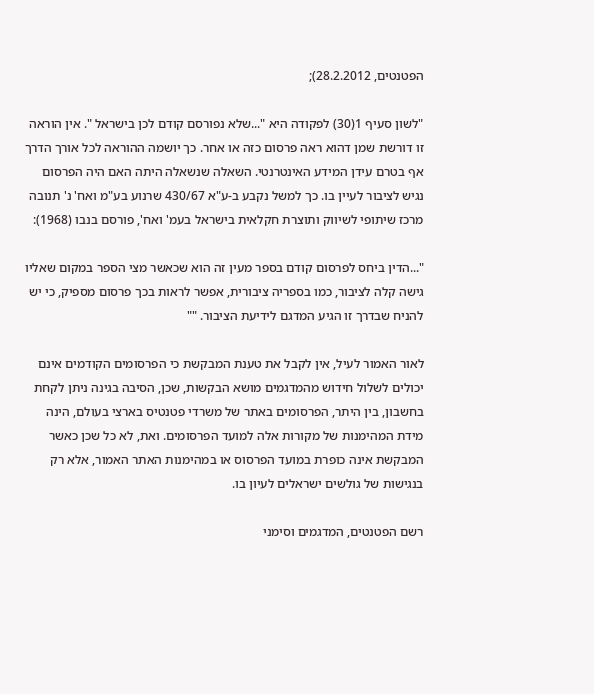הפטנטים, 28.2.2012);

"לשון סעיף 1(30) לפקודה היא "...שלא נפורסם קודם לכן בישראל ". אין הוראה זו דורשת שמן דהוא ראה פרסום כזה או אחר. כך יושמה ההוראה לכל אורך הדרך אף בטרם עידן המידע האינטרנטי. השאלה שנשאלה היתה האם היה הפרסום נגיש לציבור לעיין בו. כך למשל נקבע ב-ע"א 430/67 שרנוע בע"מ ואח' נ' תנובה מרכז שיתופי לשיווק ותוצרת חקלאית בישראל בעמ' ואח', פורסם בנבו (1968):

"...הדין ביחס לפרסום קודם בספר מעין זה הוא שכאשר מצי הספר במקום שאליו גישה קלה לציבור, כמו בספריה ציבורית, אפשר לראות בכך פרסום מספיק, כי יש להניח שבדרך זו הגיע המדגם לידיעת הציבור. ""

לאור האמור לעיל, אין לקבל את טענת המבקשת כי הפרסומים הקודמים אינם יכולים לשלול חידוש מהמדגמים מושא הבקשות, שכן, הסיבה בגינה ניתן לקחת בחשבון, בין היתר, הפרסומים באתר של משרדי פטנטיס בארצי בעולם, הינה מידת המהימנות של מקורות אלה למועד הפרסומים. ואת, לא כל שכן כאשר המבקשת אינה כופרת במועד הפרסוס או במהימנות האתר האמור, אלא רק בנגישות של גולשים ישראלים לעיון בו.

רשם הפטנטים, המדגמים וסימני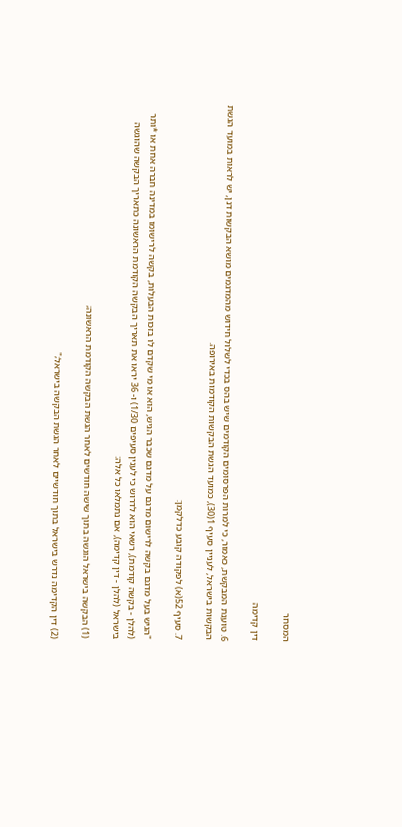המסחר

דין קדימה

6. טוענת המבקשת, כאמור, כי למרות הפרסומים הקודמים שיש בהס בכדי לשלול חידוש מהמדגמים מושא הבקשות דנן, יש לראות במועד הגשת הבקשות בישראל, לעניין סעיף 1(30), כמועד הגשת הבקשות הקודמות באירופה.

7. סעיף 52(א) לפקודה קובע כדלקמן:

"הגיש בעל מדגם בקשה לרישום מדגם על מדגם שכבר הגיש, הוא או מי שקדם לו בזכות הבעלות, בקשה לרישומו במדינה חברה אחת או *ותר (להלן - בקשה קודמת), רשאי הוא לדרוש כי לענין סעיפים 1/30) ו- 36 יראו את תאריך הבקשה הקודמת הראשונה כתאריך הבקשה שהוגשה בישראל (להלן - דין קדימה), אם נתמלאו כל אלה:

(1) הבקשה בישראל הוגשה בתוך שישה חודשים לאחר הגשת הבקשה הקודמת הראשונה;

(2) דין הקדימה נדרש בישראל בתוך חודשיים לאחר הגשת הבקשה בישראל;"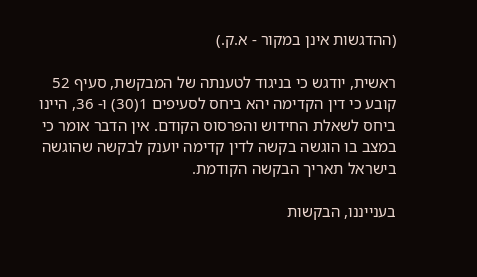(ההדגשות אינן במקור - א.ק.)

ראשית, יודגש כי בניגוד לטענתה של המבקשת, סעיף 52 קובע כי דין הקדימה יהא ביחס לסעיפים 1(30) ו- 36, היינו ביחס לשאלת החידוש והפרסוס הקודם. אין הדבר אומר כי במצב בו הוגשה בקשה לדין קדימה יוענק לבקשה שהוגשה בישראל תאריך הבקשה הקודמת.

בענייננו, הבקשות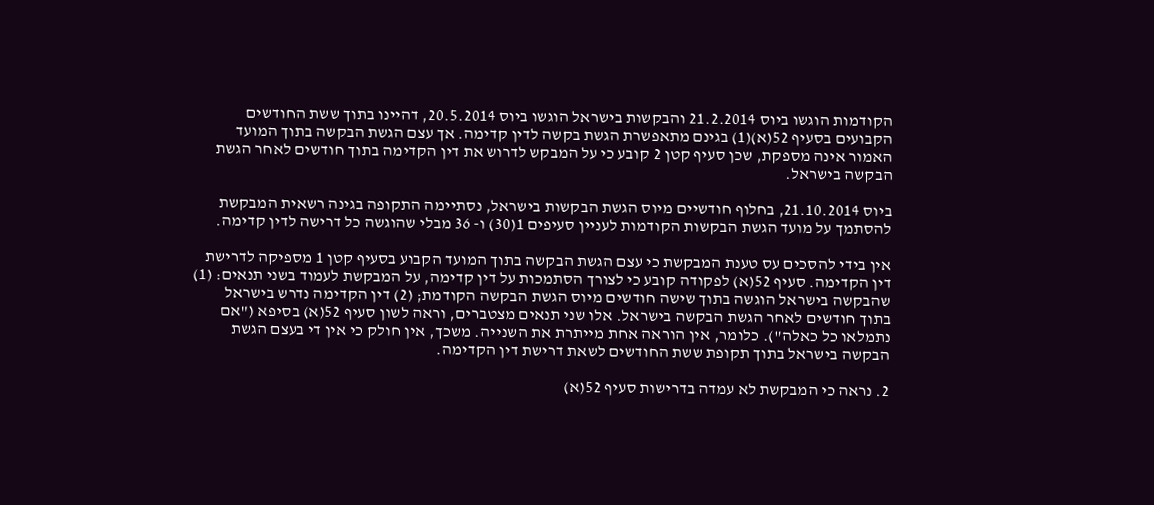הקודמות הוגשו ביוס 21.2.2014 והבקשות בישראל הוגשו ביוס 20.5.2014, דהיינו בתוך ששת החודשים הקבועים בסעיף 52(א)(1) בגינם מתאפשרת הגשת בקשה לדין קדימה. אך עצם הגשת הבקשה בתוך המועד האמור אינה מספקת, שכן סעיף קטן 2 קובע כי על המבקש לדרוש את דין הקדימה בתוך חודשים לאחר הגשת הבקשה בישראל.

ביוס 21.10.2014, בחלוף חודשיים מיוס הגשת הבקשות בישראל, נסתיימה התקופה בגינה רשאית המבקשת להסתמך על מועד הגשת הבקשות הקודמות לעניין סעיפים 1(30) ו- 36 מבלי שהוגשה כל דרישה לדין קדימה.

אין בידי להסכים עס טענת המבקשת כי עצם הגשת הבקשה בתוך המועד הקבוע בסעיף קטן 1 מספיקה לדרישת דין הקדימה. סעיף 52(א) לפקודה קובע כי לצורך הסתמכות על דין קדימה, על המבקשת לעמוד בשני תנאים: (1) שהבקשה בישראל הוגשה בתוך שישה חודשים מיוס הגשת הבקשה הקודמת; (2) דין הקדימה נדרש בישראל בתוך חודשים לאחר הגשת הבקשה בישראל. אלו שני תנאים מצטברים, וראה לשון סעיף 52(א) בסיפא ("אם נתמלאו כל כאלה"). כלומר, אין הוראה אחת מייתרת את השנייה. משכך, אין חולק כי אין די בעצם הגשת הבקשה בישראל בתוך תקופת ששת החודשים לשאת דרישת דין הקדימה.

2. נראה כי המבקשת לא עמדה בדרישות סעיף 52(א)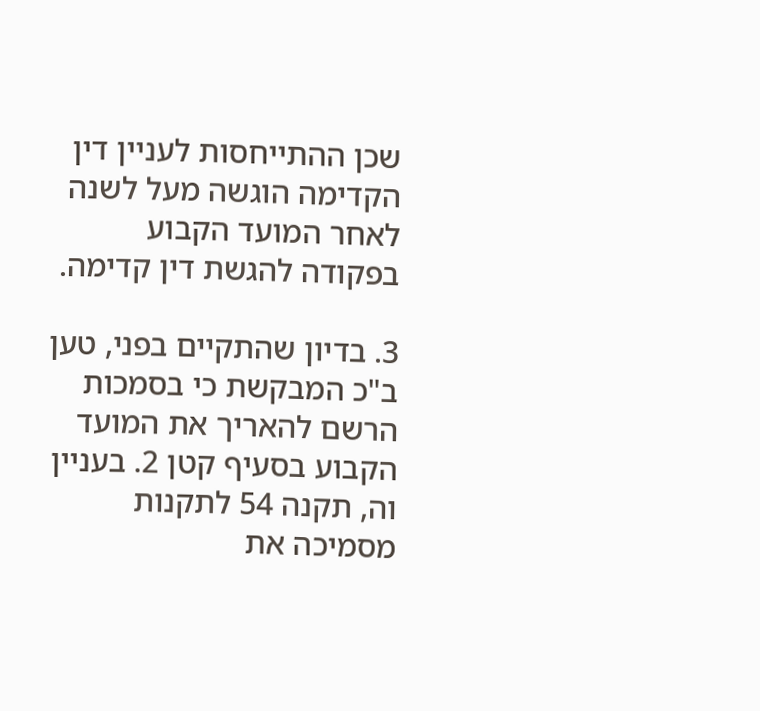שכן ההתייחסות לעניין דין הקדימה הוגשה מעל לשנה לאחר המועד הקבוע בפקודה להגשת דין קדימה.

3. בדיון שהתקיים בפני, טען ב"כ המבקשת כי בסמכות הרשם להאריך את המועד הקבוע בסעיף קטן 2. בעניין וה, תקנה 54 לתקנות מסמיכה את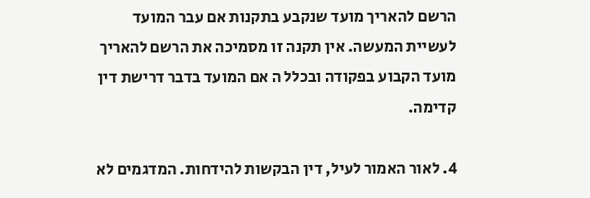הרשם להאריך מועד שנקבע בתקנות אם עבר המועד לעשיית המעשה. אין תקנה זו מסמיכה את הרשם להאריך מועד הקבוע בפקודה ובכלל ה אם המועד בדבר דרישת דין קדימה.

4. לאור האמור לעיל, דין הבקשות להידחות. המדגמים לא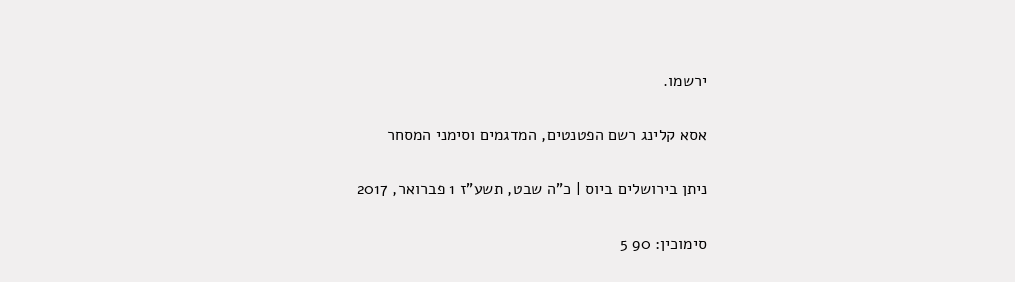ירשמו.

אסא קלינג רשם הפטנטים, המדגמים וסימני המסחר

ניתן בירושלים ביוס | כ"ה שבט, תשע"ז 1 פברואר, 2017

סימוכין: 90 5